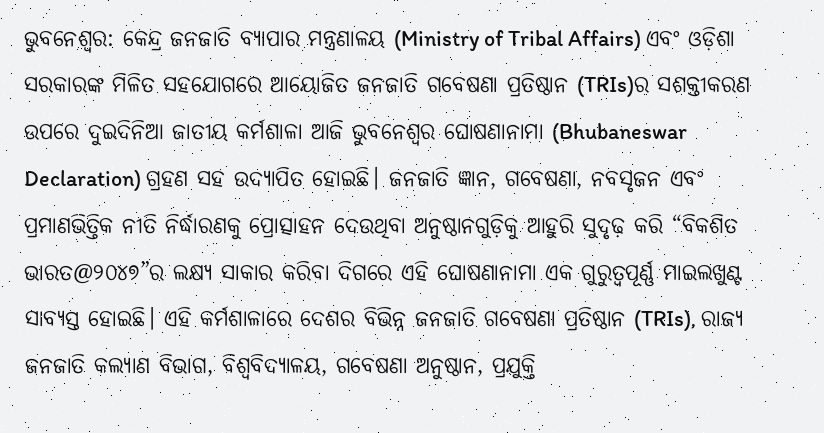ଭୁବନେଶ୍ୱର: କେନ୍ଦ୍ର ଜନଜାତି ବ୍ୟାପାର ମନ୍ତ୍ରଣାଳୟ (Ministry of Tribal Affairs) ଏବଂ ଓଡ଼ିଶା ସରକାରଙ୍କ ମିଳିତ ସହଯୋଗରେ ଆୟୋଜିତ ଜନଜାତି ଗବେଷଣା ପ୍ରତିଷ୍ଠାନ (TRIs)ର ସଶକ୍ତୀକରଣ ଉପରେ ଦୁଇଦିନିଆ ଜାତୀୟ କର୍ମଶାଳା ଆଜି ଭୁବନେଶ୍ୱର ଘୋଷଣାନାମା (Bhubaneswar Declaration) ଗ୍ରହଣ ସହ ଉଦ୍ଯାପିତ ହୋଇଛି। ଜନଜାତି ଜ୍ଞାନ, ଗବେଷଣା, ନବସୃଜନ ଏବଂ ପ୍ରମାଣଭିତ୍ତିକ ନୀତି ନିର୍ଦ୍ଧାରଣକୁ ପ୍ରୋତ୍ସାହନ ଦେଉଥିବା ଅନୁଷ୍ଠାନଗୁଡ଼ିକୁ ଆହୁରି ସୁଦୃଢ଼ କରି “ବିକଶିତ ଭାରତ@୨୦୪୭”ର ଲକ୍ଷ୍ୟ ସାକାର କରିବା ଦିଗରେ ଏହି ଘୋଷଣାନାମା ଏକ ଗୁରୁତ୍ୱପୂର୍ଣ୍ଣ ମାଇଲଖୁଣ୍ଟ ସାବ୍ୟସ୍ତ ହୋଇଛି। ଏହି କର୍ମଶାଳାରେ ଦେଶର ବିଭିନ୍ନ ଜନଜାତି ଗବେଷଣା ପ୍ରତିଷ୍ଠାନ (TRIs), ରାଜ୍ୟ ଜନଜାତି କଲ୍ୟାଣ ବିଭାଗ, ବିଶ୍ୱବିଦ୍ୟାଳୟ, ଗବେଷଣା ଅନୁଷ୍ଠାନ, ପ୍ରଯୁକ୍ତି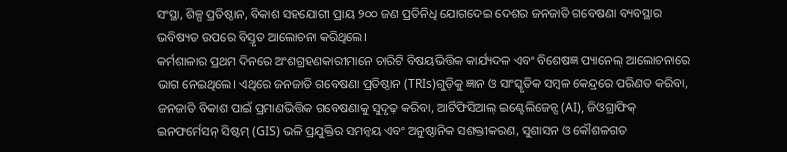ସଂସ୍ଥା, ଶିଳ୍ପ ପ୍ରତିଷ୍ଠାନ, ବିକାଶ ସହଯୋଗୀ ପ୍ରାୟ ୨୦୦ ଜଣ ପ୍ରତିନିଧି ଯୋଗଦେଇ ଦେଶର ଜନଜାତି ଗବେଷଣା ବ୍ୟବସ୍ଥାର ଭବିଷ୍ୟତ ଉପରେ ବିସ୍ତୃତ ଆଲୋଚନା କରିଥିଲେ।
କର୍ମଶାଳାର ପ୍ରଥମ ଦିନରେ ଅଂଶଗ୍ରହଣକାରୀମାନେ ଚାରିଟି ବିଷୟଭିତ୍ତିକ କାର୍ଯ୍ୟଦଳ ଏବଂ ବିଶେଷଜ୍ଞ ପ୍ୟାନେଲ୍ ଆଲୋଚନାରେ ଭାଗ ନେଇଥିଲେ। ଏଥିରେ ଜନଜାତି ଗବେଷଣା ପ୍ରତିଷ୍ଠାନ (TRIs)ଗୁଡ଼ିକୁ ଜ୍ଞାନ ଓ ସାଂସ୍କୃତିକ ସମ୍ବଳ କେନ୍ଦ୍ରରେ ପରିଣତ କରିବା, ଜନଜାତି ବିକାଶ ପାଇଁ ପ୍ରମାଣଭିତ୍ତିକ ଗବେଷଣାକୁ ସୁଦୃଢ଼ କରିବା, ଆର୍ଟିଫିସିଆଲ୍ ଇଣ୍ଟେଲିଜେନ୍ସ (AI), ଜିଓଗ୍ରାଫିକ୍ ଇନଫର୍ମେସନ୍ ସିଷ୍ଟମ୍ (GIS) ଭଳି ପ୍ରଯୁକ୍ତିର ସମନ୍ୱୟ ଏବଂ ଅନୁଷ୍ଠାନିକ ସଶକ୍ତୀକରଣ, ସୁଶାସନ ଓ କୌଶଳଗତ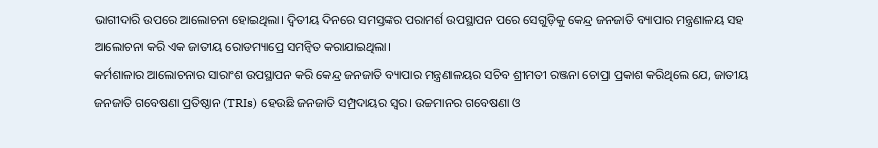ଭାଗୀଦାରି ଉପରେ ଆଲୋଚନା ହୋଇଥିଲା। ଦ୍ୱିତୀୟ ଦିନରେ ସମସ୍ତଙ୍କର ପରାମର୍ଶ ଉପସ୍ଥାପନ ପରେ ସେଗୁଡ଼ିକୁ କେନ୍ଦ୍ର ଜନଜାତି ବ୍ୟାପାର ମନ୍ତ୍ରଣାଳୟ ସହ ଆଲୋଚନା କରି ଏକ ଜାତୀୟ ରୋଡମ୍ୟାପ୍ରେ ସମନ୍ୱିତ କରାଯାଇଥିଲା।
କର୍ମଶାଳାର ଆଲୋଚନାର ସାରାଂଶ ଉପସ୍ଥାପନ କରି କେନ୍ଦ୍ର ଜନଜାତି ବ୍ୟାପାର ମନ୍ତ୍ରଣାଳୟର ସଚିବ ଶ୍ରୀମତୀ ରଞ୍ଜନା ଚୋପ୍ରା ପ୍ରକାଶ କରିଥିଲେ ଯେ, ଜାତୀୟ ଜନଜାତି ଗବେଷଣା ପ୍ରତିଷ୍ଠାନ (TRIs) ହେଉଛି ଜନଜାତି ସମ୍ପ୍ରଦାୟର ସ୍ୱର। ଉଚ୍ଚମାନର ଗବେଷଣା ଓ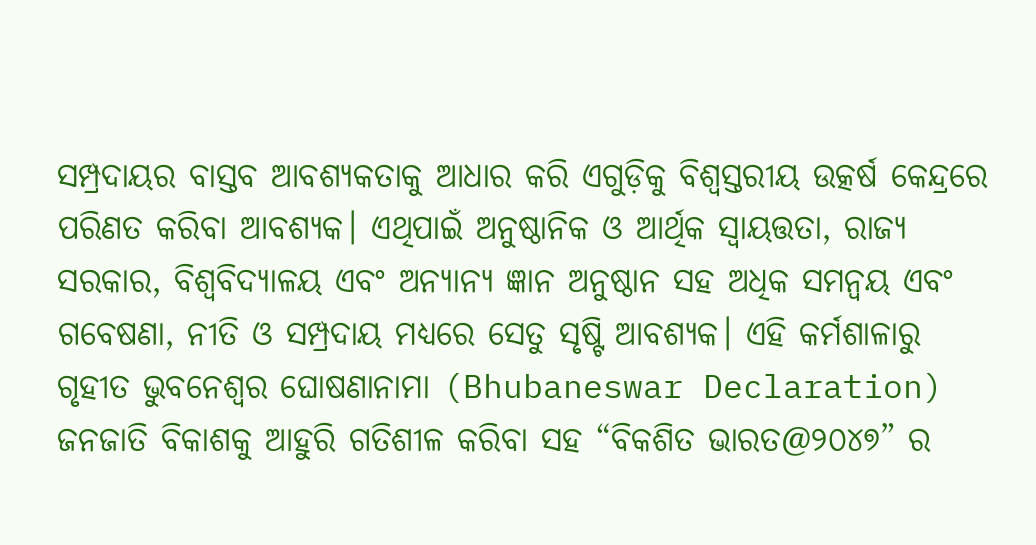ସମ୍ପ୍ରଦାୟର ବାସ୍ତବ ଆବଶ୍ୟକତାକୁ ଆଧାର କରି ଏଗୁଡ଼ିକୁ ବିଶ୍ୱସ୍ତରୀୟ ଉତ୍କର୍ଷ କେନ୍ଦ୍ରରେ ପରିଣତ କରିବା ଆବଶ୍ୟକ। ଏଥିପାଇଁ ଅନୁଷ୍ଠାନିକ ଓ ଆର୍ଥିକ ସ୍ୱାୟତ୍ତତା, ରାଜ୍ୟ ସରକାର, ବିଶ୍ୱବିଦ୍ୟାଳୟ ଏବଂ ଅନ୍ୟାନ୍ୟ ଜ୍ଞାନ ଅନୁଷ୍ଠାନ ସହ ଅଧିକ ସମନ୍ୱୟ ଏବଂ ଗବେଷଣା, ନୀତି ଓ ସମ୍ପ୍ରଦାୟ ମଧ୍ୟରେ ସେତୁ ସୃଷ୍ଟି ଆବଶ୍ୟକ। ଏହି କର୍ମଶାଳାରୁ ଗୃହୀତ ଭୁବନେଶ୍ୱର ଘୋଷଣାନାମା (Bhubaneswar Declaration) ଜନଜାତି ବିକାଶକୁ ଆହୁରି ଗତିଶୀଳ କରିବା ସହ “ବିକଶିତ ଭାରତ@୨୦୪୭” ର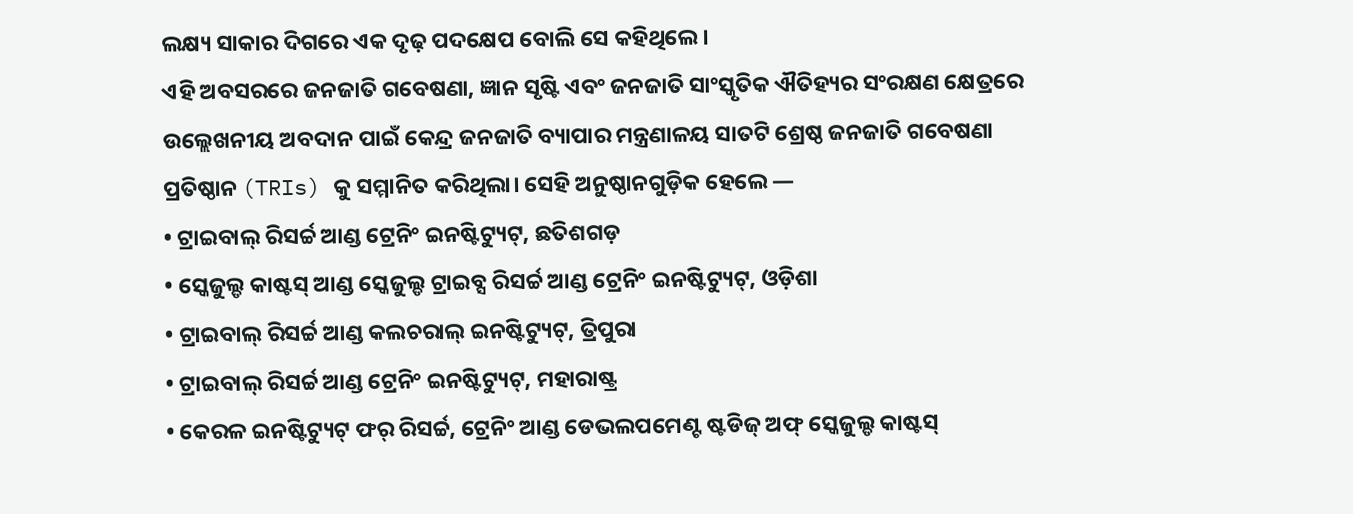ଲକ୍ଷ୍ୟ ସାକାର ଦିଗରେ ଏକ ଦୃଢ଼ ପଦକ୍ଷେପ ବୋଲି ସେ କହିଥିଲେ।
ଏହି ଅବସରରେ ଜନଜାତି ଗବେଷଣା, ଜ୍ଞାନ ସୃଷ୍ଟି ଏବଂ ଜନଜାତି ସାଂସ୍କୃତିକ ଐତିହ୍ୟର ସଂରକ୍ଷଣ କ୍ଷେତ୍ରରେ ଉଲ୍ଲେଖନୀୟ ଅବଦାନ ପାଇଁ କେନ୍ଦ୍ର ଜନଜାତି ବ୍ୟାପାର ମନ୍ତ୍ରଣାଳୟ ସାତଟି ଶ୍ରେଷ୍ଠ ଜନଜାତି ଗବେଷଣା ପ୍ରତିଷ୍ଠାନ (TRIs) କୁ ସମ୍ମାନିତ କରିଥିଲା। ସେହି ଅନୁଷ୍ଠାନଗୁଡ଼ିକ ହେଲେ —
• ଟ୍ରାଇବାଲ୍ ରିସର୍ଚ୍ଚ ଆଣ୍ଡ ଟ୍ରେନିଂ ଇନଷ୍ଟିଟ୍ୟୁଟ୍, ଛତିଶଗଡ଼
• ସ୍କେଜୁଲ୍ଡ କାଷ୍ଟସ୍ ଆଣ୍ଡ ସ୍କେଜୁଲ୍ଡ ଟ୍ରାଇବ୍ସ ରିସର୍ଚ୍ଚ ଆଣ୍ଡ ଟ୍ରେନିଂ ଇନଷ୍ଟିଟ୍ୟୁଟ୍, ଓଡ଼ିଶା
• ଟ୍ରାଇବାଲ୍ ରିସର୍ଚ୍ଚ ଆଣ୍ଡ କଲଚରାଲ୍ ଇନଷ୍ଟିଟ୍ୟୁଟ୍, ତ୍ରିପୁରା
• ଟ୍ରାଇବାଲ୍ ରିସର୍ଚ୍ଚ ଆଣ୍ଡ ଟ୍ରେନିଂ ଇନଷ୍ଟିଟ୍ୟୁଟ୍, ମହାରାଷ୍ଟ୍ର
• କେରଳ ଇନଷ୍ଟିଟ୍ୟୁଟ୍ ଫର୍ ରିସର୍ଚ୍ଚ, ଟ୍ରେନିଂ ଆଣ୍ଡ ଡେଭଲପମେଣ୍ଟ ଷ୍ଟଡିଜ୍ ଅଫ୍ ସ୍କେଜୁଲ୍ଡ କାଷ୍ଟସ୍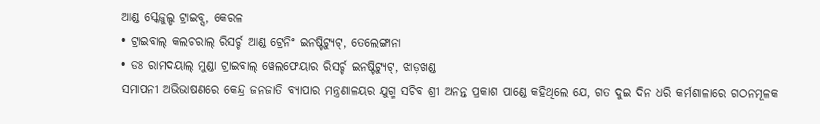ଆଣ୍ଡ ସ୍କେଜୁଲ୍ଡ ଟ୍ରାଇବ୍ସ, କେରଳ
• ଟ୍ରାଇବାଲ୍ କଲଚରାଲ୍ ରିସର୍ଚ୍ଚ ଆଣ୍ଡ ଟ୍ରେନିଂ ଇନଷ୍ଟିଟ୍ୟୁଟ୍, ତେଲେଙ୍ଗାନା
• ଡଃ ରାମଦୟାଲ୍ ମୁଣ୍ଡା ଟ୍ରାଇବାଲ୍ ୱେଲଫେୟାର ରିସର୍ଚ୍ଚ ଇନଷ୍ଟିଟ୍ୟୁଟ୍, ଝାଡ଼ଖଣ୍ଡ
ସମାପନୀ ଅଭିଭାଷଣରେ କେନ୍ଦ୍ର ଜନଜାତି ବ୍ୟାପାର ମନ୍ତ୍ରଣାଳୟର ଯୁଗ୍ମ ସଚିବ ଶ୍ରୀ ଅନନ୍ତ ପ୍ରକାଶ ପାଣ୍ଡେ କହିଥିଲେ ଯେ, ଗତ ଦୁଇ ଦିନ ଧରି କର୍ମଶାଳାରେ ଗଠନମୂଳକ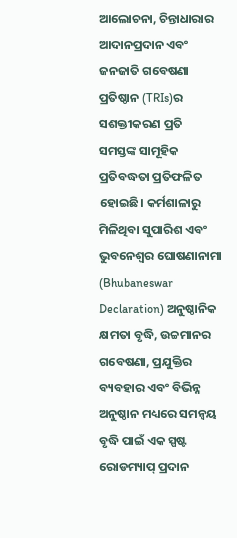ଆଲୋଚନା, ଚିନ୍ତାଧାରାର ଆଦାନପ୍ରଦାନ ଏବଂ ଜନଜାତି ଗବେଷଣା ପ୍ରତିଷ୍ଠାନ (TRIs)ର ସଶକ୍ତୀକରଣ ପ୍ରତି ସମସ୍ତଙ୍କ ସାମୂହିକ ପ୍ରତିବଦ୍ଧତା ପ୍ରତିଫଳିତ ହୋଇଛି। କର୍ମଶାଳାରୁ ମିଳିଥିବା ସୁପାରିଶ ଏବଂ ଭୁବନେଶ୍ୱର ଘୋଷଣାନାମା (Bhubaneswar Declaration) ଅନୁଷ୍ଠାନିକ କ୍ଷମତା ବୃଦ୍ଧି, ଉଚ୍ଚମାନର ଗବେଷଣା, ପ୍ରଯୁକ୍ତିର ବ୍ୟବହାର ଏବଂ ବିଭିନ୍ନ ଅନୁଷ୍ଠାନ ମଧ୍ୟରେ ସମନ୍ୱୟ ବୃଦ୍ଧି ପାଇଁ ଏକ ସ୍ପଷ୍ଟ ରୋଡମ୍ୟାପ୍ ପ୍ରଦାନ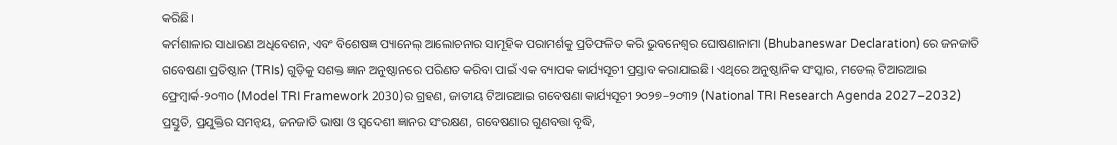କରିଛି।
କର୍ମଶାଳାର ସାଧାରଣ ଅଧିବେଶନ, ଏବଂ ବିଶେଷଜ୍ଞ ପ୍ୟାନେଲ୍ ଆଲୋଚନାର ସାମୂହିକ ପରାମର୍ଶକୁ ପ୍ରତିଫଳିତ କରି ଭୁବନେଶ୍ୱର ଘୋଷଣାନାମା (Bhubaneswar Declaration) ରେ ଜନଜାତି ଗବେଷଣା ପ୍ରତିଷ୍ଠାନ (TRIs) ଗୁଡ଼ିକୁ ସଶକ୍ତ ଜ୍ଞାନ ଅନୁଷ୍ଠାନରେ ପରିଣତ କରିବା ପାଇଁ ଏକ ବ୍ୟାପକ କାର୍ଯ୍ୟସୂଚୀ ପ୍ରସ୍ତାବ କରାଯାଇଛି। ଏଥିରେ ଅନୁଷ୍ଠାନିକ ସଂସ୍କାର, ମଡେଲ୍ ଟିଆରଆଇ ଫ୍ରେମ୍ୱାର୍କ-୨୦୩୦ (Model TRI Framework 2030)ର ଗ୍ରହଣ, ଜାତୀୟ ଟିଆରଆଇ ଗବେଷଣା କାର୍ଯ୍ୟସୂଚୀ ୨୦୨୭–୨୦୩୨ (National TRI Research Agenda 2027–2032) ପ୍ରସ୍ତୁତି, ପ୍ରଯୁକ୍ତିର ସମନ୍ୱୟ, ଜନଜାତି ଭାଷା ଓ ସ୍ୱଦେଶୀ ଜ୍ଞାନର ସଂରକ୍ଷଣ, ଗବେଷଣାର ଗୁଣବତ୍ତା ବୃଦ୍ଧି,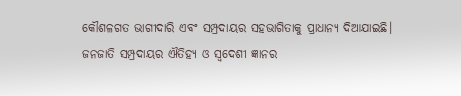କୌଶଳଗତ ଭାଗୀଦାରି ଏବଂ ସମ୍ପ୍ରଦାୟର ସହଭାଗିତାକୁ ପ୍ରାଧାନ୍ୟ ଦିଆଯାଇଛି। ଜନଜାତି ସମ୍ପ୍ରଦାୟର ଐତିହ୍ୟ ଓ ସ୍ୱଦେଶୀ ଜ୍ଞାନର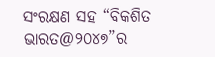ସଂରକ୍ଷଣ ସହ “ବିକଶିତ ଭାରତ@୨୦୪୭”ର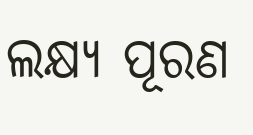ଲକ୍ଷ୍ୟ ପୂରଣ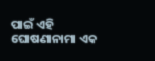ପାଇଁ ଏହି ଘୋଷଣାନାମା ଏକ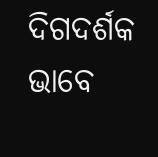ଦିଗଦର୍ଶକ ଭାବେ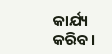କାର୍ଯ୍ୟ କରିବ।